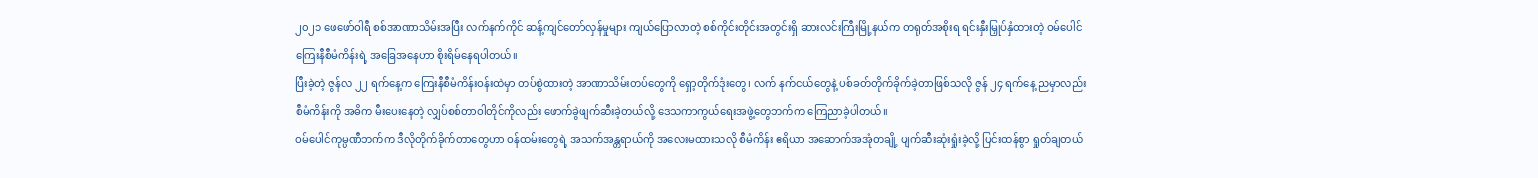၂၀၂၁ ဖေဖော်ဝါရီ စစ်အာဏာသိမ်းအပြီး လက်နက်ကိုင် ဆန့်ကျင်တော်လှန်မှုများ ကျယ်ပြောလာတဲ့ စစ်ကိုင်းတိုင်းအတွင်းရှိ ဆားလင်းကြီးမြို့နယ်က တရုတ်အစိုးရ ရင်းနှီးမြှုပ်နှံထားတဲ့ ဝမ်ပေါင် ကြေးနီစီမံကိန်းရဲ့ အခြေအနေဟာ စိုးရိမ်နေရပါတယ်။
ပြီးခဲ့တဲ့ ဇွန်လ ၂၂ ရက်နေ့က ကြေးနီစီမံကိန်းဝန်းထဲမှာ တပ်စွဲထားတဲ့ အာဏာသိမ်းတပ်တွေကို ရှော့တိုက်ဒုံးတွေ၊ လက် နက်ငယ်တွေနဲ့ ပစ်ခတ်တိုက်ခိုက်ခဲ့တာဖြစ်သလို ဇွန် ၂၄ ရက်နေ့ ညမှာလည်း စီမံကိန်းကို အဓိက မီးပေးနေတဲ့ လျှပ်စစ်တာဝါတိုင်ကိုလည်း ဖောက်ခွဲဖျက်ဆီးခဲ့တယ်လို့ ဒေသကာကွယ်ရေးအဖွဲ့တွေဘက်က ကြေညာခဲ့ပါတယ်။
ဝမ်ပေါင်ကုမ္ပဏီဘက်က ဒီလိုတိုက်ခိုက်တာတွေဟာ ဝန်ထမ်းတွေရဲ့ အသက်အန္တရာယ်ကို အလေးမထားသလို စီမံကိန်း ဧရိယာ အဆောက်အအုံတချို့ ပျက်ဆီးဆုံးရှုံးခဲ့လို့ ပြင်းထန်စွာ ရှုတ်ချတယ်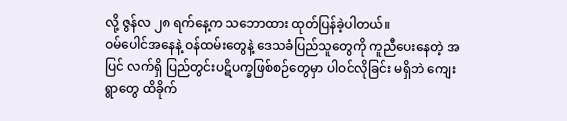လို့ ဇွန်လ ၂၈ ရက်နေ့က သဘောထား ထုတ်ပြန်ခဲ့ပါတယ်။
ဝမ်ပေါင်အနေနဲ့ ဝန်ထမ်းတွေနဲ့ ဒေသခံပြည်သူတွေကို ကူညီပေးနေတဲ့ အပြင် လက်ရှိ ပြည်တွင်းပဋိပက္ခဖြစ်စဉ်တွေမှာ ပါဝင်လိုခြင်း မရှိဘဲ ကျေးရွာတွေ ထိခိုက်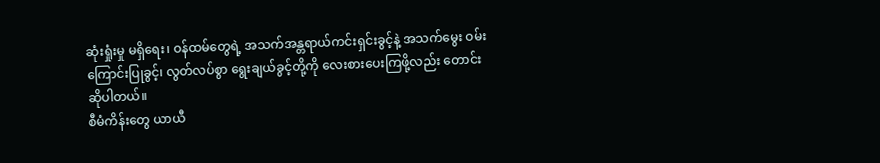ဆုံးရှုံးမှု မရှိရေး၊ ဝန်ထမ်တွေရဲ့ အသက်အန္တရာယ်ကင်းရှင်းခွင့်နဲ့ အသက်မွေး ဝမ်းကြောင်းပြုခွင့်၊ လွတ်လပ်စွာ ရွေးချယ်ခွင့်တို့ကို လေးစားပေးကြဖို့လည်း တောင်းဆိုပါတယ်။
စီမံကိန်းတွေ ယာယီ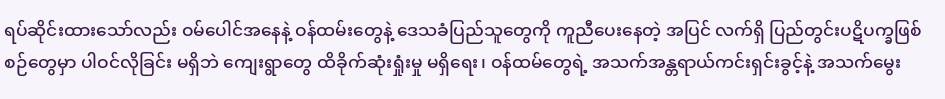ရပ်ဆိုင်းထားသော်လည်း ဝမ်ပေါင်အနေနဲ့ ဝန်ထမ်းတွေနဲ့ ဒေသခံပြည်သူတွေကို ကူညီပေးနေတဲ့ အပြင် လက်ရှိ ပြည်တွင်းပဋိပက္ခဖြစ်စဉ်တွေမှာ ပါဝင်လိုခြင်း မရှိဘဲ ကျေးရွာတွေ ထိခိုက်ဆုံးရှုံးမှု မရှိရေး၊ ဝန်ထမ်တွေရဲ့ အသက်အန္တရာယ်ကင်းရှင်းခွင့်နဲ့ အသက်မွေး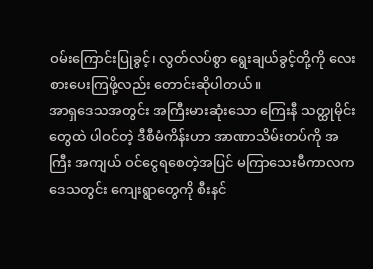ဝမ်းကြောင်းပြုခွင့်၊ လွတ်လပ်စွာ ရွေးချယ်ခွင့်တို့ကို လေးစားပေးကြဖို့လည်း တောင်းဆိုပါတယ်။
အာရှဒေသအတွင်း အကြီးမားဆုံးသော ကြေးနီ သတ္ထုမိုင်းတွေထဲ ပါဝင်တဲ့ ဒီစီမံကိန်းဟာ အာဏာသိမ်းတပ်ကို အကြီး အကျယ် ဝင်ငွေရစေတဲ့အပြင် မကြာသေးမီကာလက ဒေသတွင်း ကျေးရွာတွေကို စီးနင်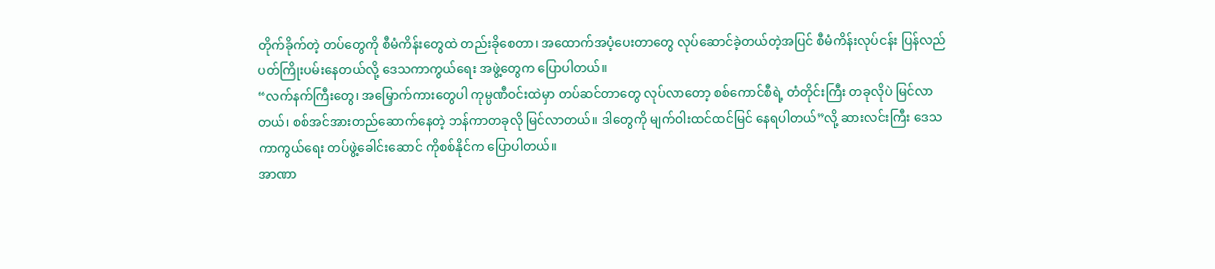တိုက်ခိုက်တဲ့ တပ်တွေကို စီမံကိန်းတွေထဲ တည်းခိုစေတာ၊ အထောက်အပံ့ပေးတာတွေ လုပ်ဆောင်ခဲ့တယ်တဲ့အပြင် စီမံကိန်းလုပ်ငန်း ပြန်လည်ပတ်ကြိုးပမ်းနေတယ်လို့ ဒေသကာကွယ်ရေး အဖွဲ့တွေက ပြောပါတယ်။
“လက်နက်ကြီးတွေ၊ အမြှောက်ကားတွေပါ ကုမ္ပဏီဝင်းထဲမှာ တပ်ဆင်တာတွေ လုပ်လာတော့ စစ်ကောင်စီရဲ့ တံတိုင်းကြီး တခုလိုပဲ မြင်လာတယ်၊ စစ်အင်အားတည်ဆောက်နေတဲ့ ဘန်ကာတခုလို မြင်လာတယ်။ ဒါတွေကို မျက်ဝါးထင်ထင်မြင် နေရပါတယ်”လို့ ဆားလင်းကြီး ဒေသ ကာကွယ်ရေး တပ်ဖွဲ့ခေါင်းဆောင် ကိုစစ်နိုင်က ပြောပါတယ်။
အာဏာ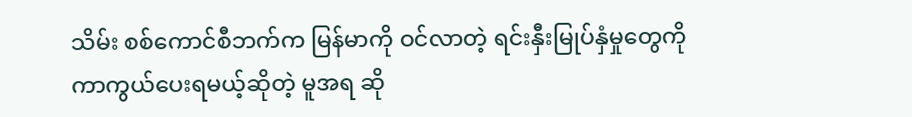သိမ်း စစ်ကောင်စီဘက်က မြန်မာကို ဝင်လာတဲ့ ရင်းနှီးမြုပ်နှံမှုတွေကို ကာကွယ်ပေးရမယ့်ဆိုတဲ့ မူအရ ဆို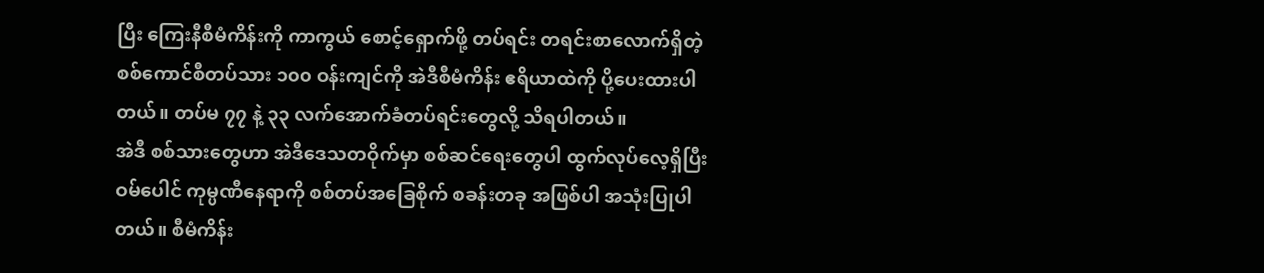ပြီး ကြေးနီစီမံကိန်းကို ကာကွယ် စောင့်ရှောက်ဖို့ တပ်ရင်း တရင်းစာလောက်ရှိတဲ့ စစ်ကောင်စီတပ်သား ၁၀၀ ဝန်းကျင်ကို အဲဒီစီမံကိန်း ဧရိယာထဲကို ပို့ပေးထားပါတယ်။ တပ်မ ၇၇ နဲ့ ၃၃ လက်အောက်ခံတပ်ရင်းတွေလို့ သိရပါတယ်။
အဲဒီ စစ်သားတွေဟာ အဲဒီဒေသတဝိုက်မှာ စစ်ဆင်ရေးတွေပါ ထွက်လုပ်လေ့ရှိပြီး ဝမ်ပေါင် ကုမ္ပဏီနေရာကို စစ်တပ်အခြေစိုက် စခန်းတခု အဖြစ်ပါ အသုံးပြုပါတယ်။ စီမံကိန်း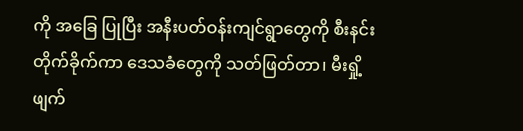ကို အခြေ ပြုပြီး အနီးပတ်ဝန်းကျင်ရွာတွေကို စီးနင်းတိုက်ခိုက်ကာ ဒေသခံတွေကို သတ်ဖြတ်တာ၊ မီးရှို့ဖျက်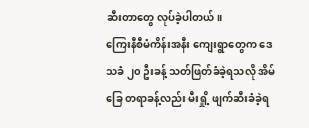ဆီးတာတွေ လုပ်ခဲ့ပါတယ်။
ကြေးနီစီမံကိန်းအနီး ကျေးရွာတွေက ဒေသခံ ၂၀ ဦးခန့် သတ်ဖြတ်ခံခဲ့ရသလို အိမ်ခြေ တရာခန့်လည်း မီးရှို့ ဖျက်ဆီးခံခဲ့ရ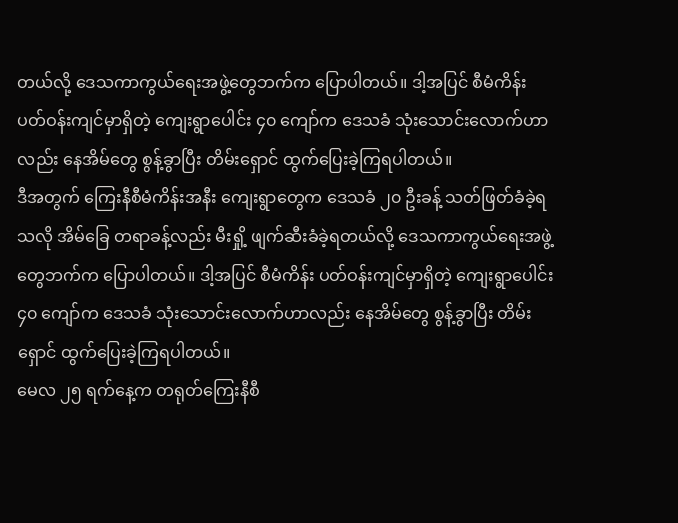တယ်လို့ ဒေသကာကွယ်ရေးအဖွဲ့တွေဘက်က ပြောပါတယ်။ ဒါ့အပြင် စီမံကိန်း ပတ်ဝန်းကျင်မှာရှိတဲ့ ကျေးရွာပေါင်း ၄၀ ကျော်က ဒေသခံ သုံးသောင်းလောက်ဟာလည်း နေအိမ်တွေ စွန့်ခွာပြီး တိမ်းရှောင် ထွက်ပြေးခဲ့ကြရပါတယ်။
ဒီအတွက် ကြေးနီစီမံကိန်းအနီး ကျေးရွာတွေက ဒေသခံ ၂၀ ဦးခန့် သတ်ဖြတ်ခံခဲ့ရသလို အိမ်ခြေ တရာခန့်လည်း မီးရှို့ ဖျက်ဆီးခံခဲ့ရတယ်လို့ ဒေသကာကွယ်ရေးအဖွဲ့တွေဘက်က ပြောပါတယ်။ ဒါ့အပြင် စီမံကိန်း ပတ်ဝန်းကျင်မှာရှိတဲ့ ကျေးရွာပေါင်း ၄၀ ကျော်က ဒေသခံ သုံးသောင်းလောက်ဟာလည်း နေအိမ်တွေ စွန့်ခွာပြီး တိမ်းရှောင် ထွက်ပြေးခဲ့ကြရပါတယ်။
မေလ ၂၅ ရက်နေ့က တရုတ်ကြေးနီစီ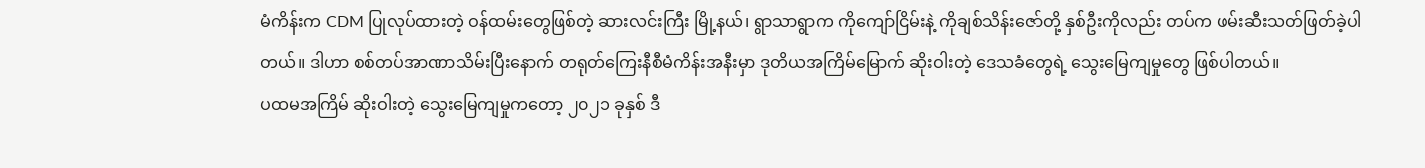မံကိန်းက CDM ပြုလုပ်ထားတဲ့ ဝန်ထမ်းတွေဖြစ်တဲ့ ဆားလင်းကြီး မြို့နယ်၊ ရွာသာရွာက ကိုကျော်ငြိမ်းနဲ့ ကိုချစ်သိန်းဇော်တို့ နှစ်ဦးကိုလည်း တပ်က ဖမ်းဆီးသတ်ဖြတ်ခဲ့ပါတယ်။ ဒါဟာ စစ်တပ်အာဏာသိမ်းပြီးနောက် တရုတ်ကြေးနီစီမံကိန်းအနီးမှာ ဒုတိယအကြိမ်မြောက် ဆိုးဝါးတဲ့ ဒေသခံတွေရဲ့ သွေးမြေကျမှုတွေ ဖြစ်ပါတယ်။
ပထမအကြိမ် ဆိုးဝါးတဲ့ သွေးမြေကျမှုကတော့ ၂၀၂၁ ခုနှစ် ဒီ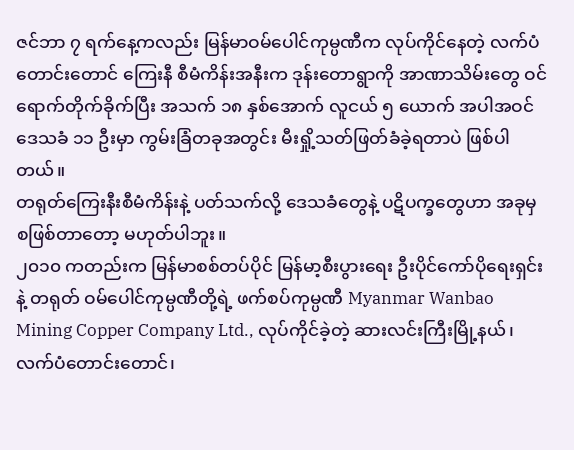ဇင်ဘာ ၇ ရက်နေ့ကလည်း မြန်မာဝမ်ပေါင်ကုမ္ပဏီက လုပ်ကိုင်နေတဲ့ လက်ပံတောင်းတောင် ကြေးနီ စီမံကိန်းအနီးက ဒုန်းတောရွာကို အာဏာသိမ်းတွေ ဝင်ရောက်တိုက်ခိုက်ပြီး အသက် ၁၈ နှစ်အောက် လူငယ် ၅ ယောက် အပါအဝင် ဒေသခံ ၁၁ ဦးမှာ ကွမ်းခြံတခုအတွင်း မီးရှို့သတ်ဖြတ်ခံခဲ့ရတာပဲ ဖြစ်ပါတယ်။
တရုတ်ကြေးနီးစီမံကိန်းနဲ့ ပတ်သက်လို့ ဒေသခံတွေနဲ့ ပဋိပက္ခတွေဟာ အခုမှ စဖြစ်တာတော့ မဟုတ်ပါဘူး။
၂၀၁၀ ကတည်းက မြန်မာစစ်တပ်ပိုင် မြန်မာ့စီးပွားရေး ဦးပိုင်ကော်ပိုရေးရှင်းနဲ့ တရုတ် ဝမ်ပေါင်ကုမ္ပဏီတို့ရဲ့ ဖက်စပ်ကုမ္ပဏီ Myanmar Wanbao Mining Copper Company Ltd., လုပ်ကိုင်ခဲ့တဲ့ ဆားလင်းကြီးမြို့နယ်၊ လက်ပံတောင်းတောင်၊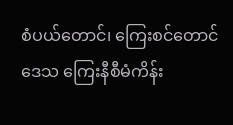စံပယ်တောင်၊ ကြေးစင်တောင်ဒေသ ကြေးနီစီမံကိန်း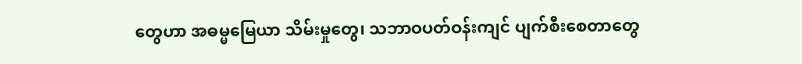တွေဟာ အဓမ္မမြေယာ သိမ်းမှုတွေ၊ သဘာဝပတ်ဝန်းကျင် ပျက်စီးစေတာတွေ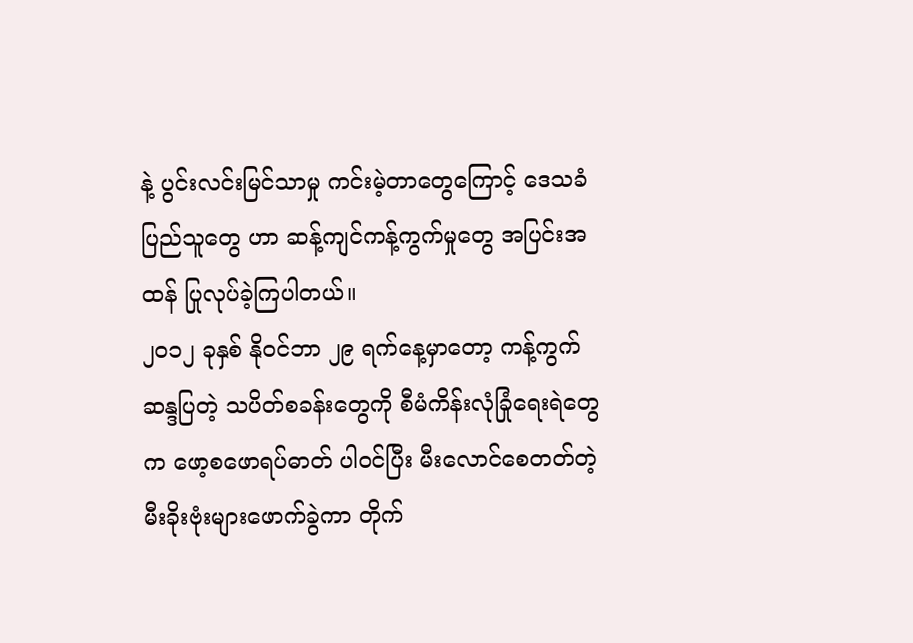နဲ့ ပွင်းလင်းမြင်သာမှု ကင်းမဲ့တာတွေကြောင့် ဒေသခံပြည်သူတွေ ဟာ ဆန့်ကျင်ကန့်ကွက်မှုတွေ အပြင်းအထန် ပြုလုပ်ခဲ့ကြပါတယ်။
၂၀၁၂ ခုနှစ် နိုဝင်ဘာ ၂၉ ရက်နေ့မှာတော့ ကန့်ကွက်ဆန္ဒပြတဲ့ သပိတ်စခန်းတွေကို စီမံကိန်းလုံခြုံရေးရဲတွေက ဖော့စဖောရပ်ဓာတ် ပါဝင်ပြီး မီးလောင်စေတတ်တဲ့ မီးခိုးဗုံးများဖောက်ခွဲကာ တိုက်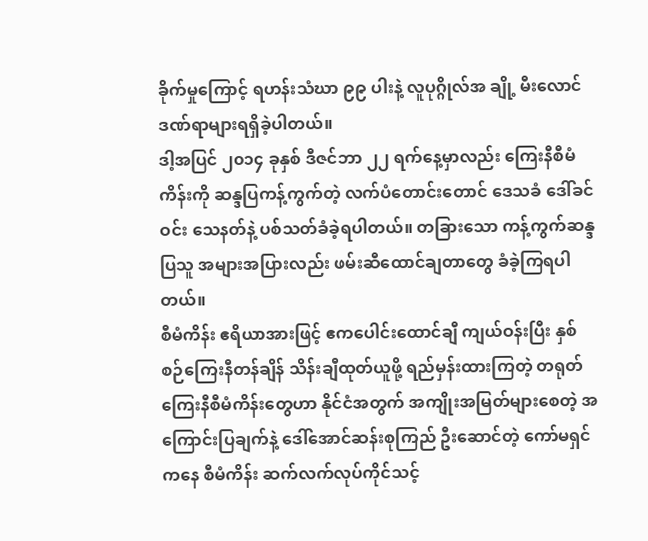ခိုက်မှုကြောင့် ရဟန်းသံဃာ ၉၉ ပါးနဲ့ လူပုဂ္ဂိုလ်အ ချို့ မီးလောင်ဒဏ်ရာများရရှိခဲ့ပါတယ်။
ဒါ့အပြင် ၂၀၁၄ ခုနှစ် ဒီဇင်ဘာ ၂၂ ရက်နေ့မှာလည်း ကြေးနီစီမံကိန်းကို ဆန္ဒပြကန့်ကွက်တဲ့ လက်ပံတောင်းတောင် ဒေသခံ ဒေါ်ခင်ဝင်း သေနတ်နဲ့ ပစ်သတ်ခံခဲ့ရပါတယ်။ တခြားသော ကန့်ကွက်ဆန္ဒပြသူ အများအပြားလည်း ဖမ်းဆီထောင်ချတာတွေ ခံခဲ့ကြရပါတယ်။
စီမံကိန်း ဧရိယာအားဖြင့် ဧကပေါင်းထောင်ချီ ကျယ်ဝန်းပြီး နှစ်စဉ်ကြေးနီတန်ချိန် သိန်းချီထုတ်ယူဖို့ ရည်မှန်းထားကြတဲ့ တရုတ် ကြေးနီစီမံကိန်းတွေဟာ နိုင်ငံအတွက် အကျိုးအမြတ်များစေတဲ့ အကြောင်းပြချက်နဲ့ ဒေါ်အောင်ဆန်းစုကြည် ဦးဆောင်တဲ့ ကော်မရှင်ကနေ စီမံကိန်း ဆက်လက်လုပ်ကိုင်သင့်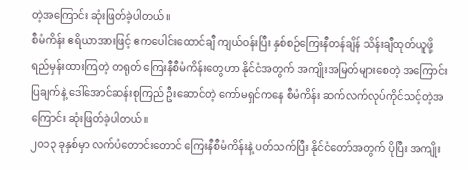တဲ့အကြောင်း ဆုံးဖြတ်ခဲ့ပါတယ်။
စီမံကိန်း ဧရိယာအားဖြင့် ဧကပေါင်းထောင်ချီ ကျယ်ဝန်းပြီး နှစ်စဉ်ကြေးနီတန်ချိန် သိန်းချီထုတ်ယူဖို့ ရည်မှန်းထားကြတဲ့ တရုတ် ကြေးနီစီမံကိန်းတွေဟာ နိုင်ငံအတွက် အကျိုးအမြတ်များစေတဲ့ အကြောင်းပြချက်နဲ့ ဒေါ်အောင်ဆန်းစုကြည် ဦးဆောင်တဲ့ ကော်မရှင်ကနေ စီမံကိန်း ဆက်လက်လုပ်ကိုင်သင့်တဲ့အကြောင်း ဆုံးဖြတ်ခဲ့ပါတယ်။
၂၀၁၃ ခုနှစ်မှာ လက်ပံတောင်းတောင် ကြေးနီစီမံကိန်းနဲ့ ပတ်သက်ပြီး နိုင်ငံတော်အတွက် ပိုပြီး အကျိုး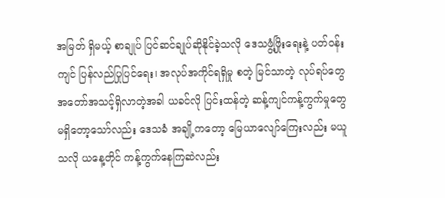အမြတ် ရှိမယ့် စာချုပ် ပြင်ဆင်ချုပ်ဆိုနိုင်ခဲ့သလို ဒေသဖွံ့ဖြိုးရေးနဲ့ ပတ်ဝန်းကျင် ပြန်လည်ပြုပြင်ရေး၊ အလုပ်အကိုင်ရရှိမှု စတဲ့ မြင်သာတဲ့ လုပ်ရပ်တွေ အတော်အသင့်ရှိလာတဲ့အခါ ယခင်လို ပြင်းထန်တဲ့ ဆန့်ကျင်ကန့်ကွက်မှုတွေ မရှိတော့သော်လည်း ဒေသခံ အချို့ကတော့ မြေယာလျော်ကြေးလည်း မယူသလို ယနေ့တိုင် ကန့်ကွက်နေကြဆဲလည်း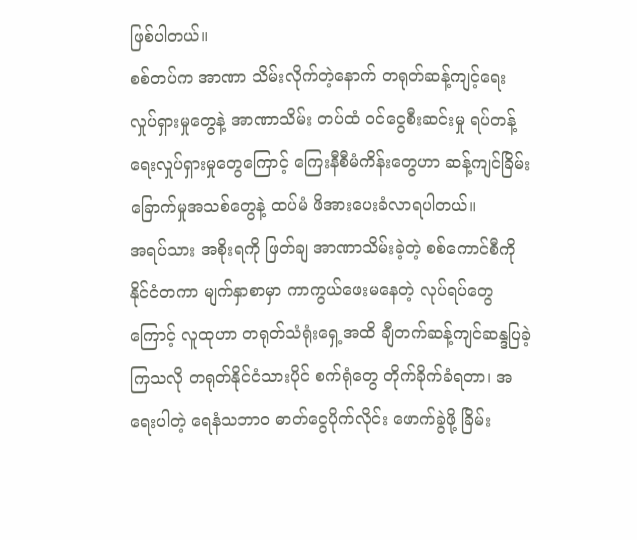ဖြစ်ပါတယ်။
စစ်တပ်က အာဏာ သိမ်းလိုက်တဲ့နောက် တရုတ်ဆန့်ကျင့်ရေး လှုပ်ရှားမှုတွေနဲ့ အာဏာသိမ်း တပ်ထံ ဝင်ငွေစီးဆင်းမှု ရပ်တန့်ရေးလှုပ်ရှားမှုတွေကြောင့် ကြေးနီစီမံကိန်းတွေဟာ ဆန့်ကျင်ခြိမ်းခြောက်မှုအသစ်တွေနဲ့ ထပ်မံ ဖိအားပေးခံလာရပါတယ်။
အရပ်သား အစိုးရကို ဖြတ်ချ အာဏာသိမ်းခဲ့တဲ့ စစ်ကောင်စီကို နိုင်ငံတကာ မျက်နှာစာမှာ ကာကွယ်ဖေးမနေတဲ့ လုပ်ရပ်တွေကြောင့် လူထုဟာ တရုတ်သံရုံးရှေ့အထိ ချီတက်ဆန့်ကျင်ဆန္ဒပြခဲ့ကြသလို တရုတ်နိုင်ငံသားပိုင် စက်ရုံတွေ တိုက်ခိုက်ခံရတာ၊ အရေးပါတဲ့ ရေနံသဘာဝ ဓာတ်ငွေပိုက်လိုင်း ဖောက်ခွဲဖို့ ခြိမ်း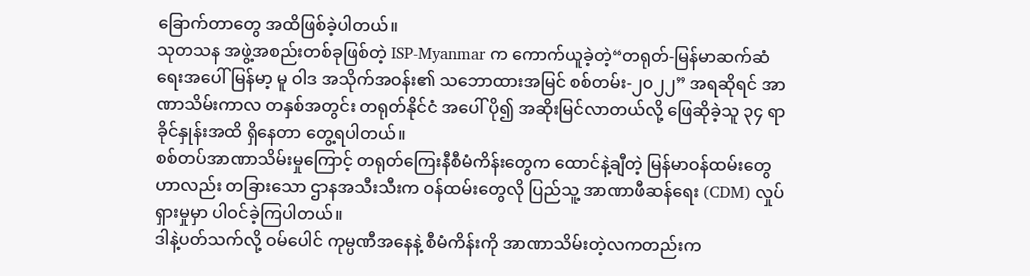ခြောက်တာတွေ အထိဖြစ်ခဲ့ပါတယ်။
သုတသန အဖွဲ့အစည်းတစ်ခုဖြစ်တဲ့ ISP-Myanmar က ကောက်ယူခဲ့တဲ့“တရုတ်-မြန်မာဆက်ဆံရေးအပေါ် မြန်မာ့ မူ ဝါဒ အသိုက်အဝန်း၏ သဘောထားအမြင် စစ်တမ်း-၂၀၂၂” အရဆိုရင် အာဏာသိမ်းကာလ တနှစ်အတွင်း တရုတ်နိုင်ငံ အပေါ် ပို၍ အဆိုးမြင်လာတယ်လို့ ဖြေဆိုခဲ့သူ ၃၄ ရာခိုင်နှုန်းအထိ ရှိနေတာ တွေ့ရပါတယ်။
စစ်တပ်အာဏာသိမ်းမှုကြောင့် တရုတ်ကြေးနီစီမံကိန်းတွေက ထောင်နဲ့ချီတဲ့ မြန်မာဝန်ထမ်းတွေဟာလည်း တခြားသော ဌာနအသီးသီးက ဝန်ထမ်းတွေလို ပြည်သူ့ အာဏာဖီဆန်ရေး (CDM) လှုပ်ရှားမှုမှာ ပါဝင်ခဲ့ကြပါတယ်။
ဒါနဲ့ပတ်သက်လို့ ဝမ်ပေါင် ကုမ္ပဏီအနေနဲ့ စီမံကိန်းကို အာဏာသိမ်းတဲ့လကတည်းက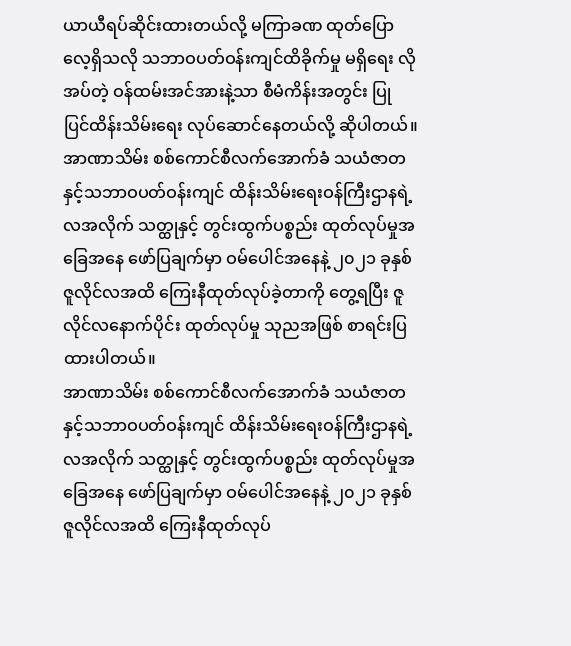ယာယီရပ်ဆိုင်းထားတယ်လို့ မကြာခဏ ထုတ်ပြောလေ့ရှိသလို သဘာဝပတ်ဝန်းကျင်ထိခိုက်မှု မရှိရေး လိုအပ်တဲ့ ဝန်ထမ်းအင်အားနဲ့သာ စီမံကိန်းအတွင်း ပြု ပြင်ထိန်းသိမ်းရေး လုပ်ဆောင်နေတယ်လို့ ဆိုပါတယ်။
အာဏာသိမ်း စစ်ကောင်စီလက်အောက်ခံ သယံဇာတနှင့်သဘာဝပတ်ဝန်းကျင် ထိန်းသိမ်းရေးဝန်ကြီးဌာနရဲ့ လအလိုက် သတ္ထုနှင့် တွင်းထွက်ပစ္စည်း ထုတ်လုပ်မှုအခြေအနေ ဖော်ပြချက်မှာ ဝမ်ပေါင်အနေနဲ့ ၂၀၂၁ ခုနှစ် ဇူလိုင်လအထိ ကြေးနီထုတ်လုပ်ခဲ့တာကို တွေ့ရပြီး ဇူလိုင်လနောက်ပိုင်း ထုတ်လုပ်မှု သုညအဖြစ် စာရင်းပြထားပါတယ်။
အာဏာသိမ်း စစ်ကောင်စီလက်အောက်ခံ သယံဇာတနှင့်သဘာဝပတ်ဝန်းကျင် ထိန်းသိမ်းရေးဝန်ကြီးဌာနရဲ့ လအလိုက် သတ္ထုနှင့် တွင်းထွက်ပစ္စည်း ထုတ်လုပ်မှုအခြေအနေ ဖော်ပြချက်မှာ ဝမ်ပေါင်အနေနဲ့ ၂၀၂၁ ခုနှစ် ဇူလိုင်လအထိ ကြေးနီထုတ်လုပ်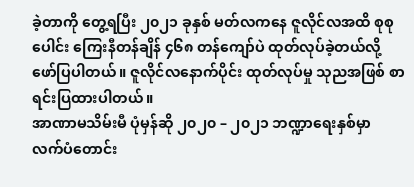ခဲ့တာကို တွေ့ရပြီး ၂၀၂၁ ခုနှစ် မတ်လကနေ ဇူလိုင်လအထိ စုစုပေါင်း ကြေးနီတန်ချိန် ၄၆၈ တန်ကျော်ပဲ ထုတ်လုပ်ခဲ့တယ်လို့ ဖော်ပြပါတယ်။ ဇူလိုင်လနောက်ပိုင်း ထုတ်လုပ်မှု သုညအဖြစ် စာရင်းပြထားပါတယ်။
အာဏာမသိမ်းမီ ပုံမှန်ဆို ၂၀၂၀ – ၂၀၂၁ ဘဏ္ဍာရေးနှစ်မှာ လက်ပံတောင်း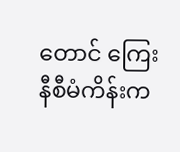တောင် ကြေးနီစီမံကိန်းက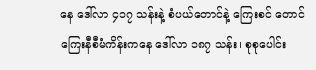နေ ဒေါ်လာ ၄၁၇ သန်းနဲ့ စံပယ်တောင်နဲ့ ကြေးစင် တောင် ကြေးနီစီမံကိန်းကနေ ဒေါ်လာ ၁၈၇ သန်း၊ စုစုပေါင်း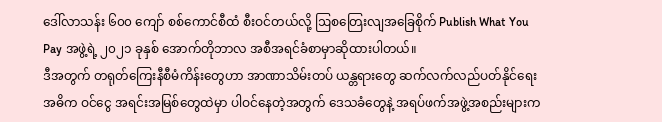ဒေါ်လာသန်း ၆၀၀ ကျော် စစ်ကောင်စီထံ စီးဝင်တယ်လို့ ဩစတြေးလျအခြေစိုက် Publish What You Pay အဖွဲ့ရဲ့ ၂၀၂၁ ခုနှစ် အောက်တိုဘာလ အစီအရင်ခံစာမှာဆိုထားပါတယ်။
ဒီအတွက် တရုတ်ကြေးနီစီမံကိန်းတွေဟာ အာဏာသိမ်းတပ် ယန္တရားတွေ ဆက်လက်လည်ပတ်နိုင်ရေး အဓိက ဝင်ငွေ အရင်းအမြစ်တွေထဲမှာ ပါဝင်နေတဲ့အတွက် ဒေသခံတွေနဲ့ အရပ်ဖက်အဖွဲ့အစည်းများက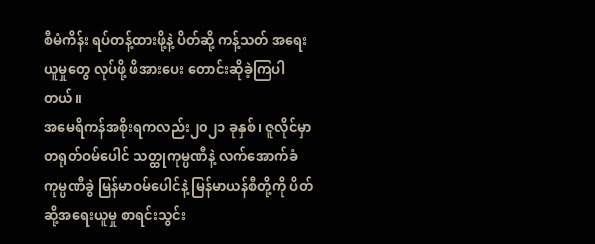စီမံကိန်း ရပ်တန့်ထားဖို့နဲ့ ပိတ်ဆို့ ကန့်သတ် အရေးယူမှုတွေ လုပ်ဖို့ ဖိအားပေး တောင်းဆိုခဲ့ကြပါတယ်။
အမေရိကန်အစိုးရကလည်း၂၀၂၁ ခုနှစ်၊ ဇူလိုင်မှာ တရုတ်ဝမ်ပေါင် သတ္ထုကုမ္ပဏီနဲ့ လက်အောက်ခံ ကုမ္ပဏီခွဲ မြန်မာဝမ်ပေါင်နဲ့ မြန်မာယန်စီတို့ကို ပိတ်ဆို့အရေးယူမှု စာရင်းသွင်း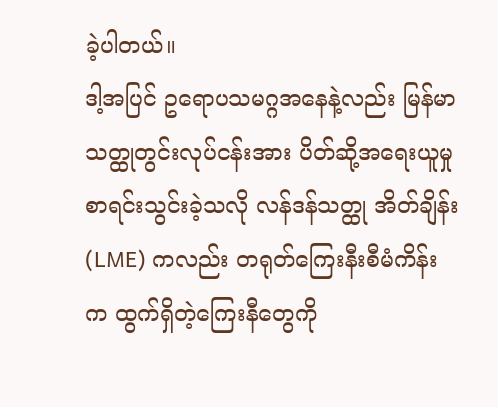ခဲ့ပါတယ်။
ဒါ့အပြင် ဥရောပသမဂ္ဂအနေနဲ့လည်း မြန်မာသတ္ထုတွင်းလုပ်ငန်းအား ပိတ်ဆို့အရေးယူမှုစာရင်းသွင်းခဲ့သလို လန်ဒန်သတ္ထု အိတ်ချိန်း(LME) ကလည်း တရုတ်ကြေးနီးစီမံကိန်းက ထွက်ရှိတဲ့ကြေးနီတွေကို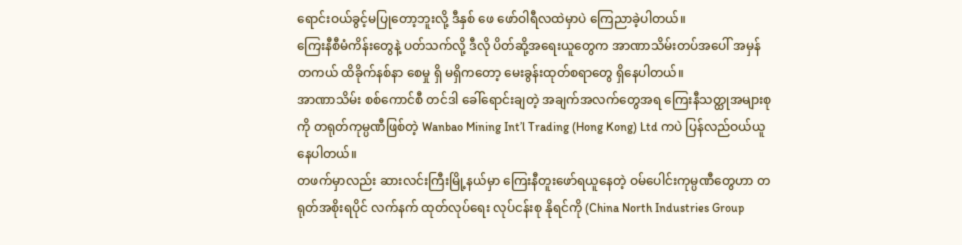ရောင်းဝယ်ခွင့်မပြုတော့ဘူးလို့ ဒီနှစ် ဖေ ဖော်ဝါရီလထဲမှာပဲ ကြေညာခဲ့ပါတယ်။
ကြေးနီစီမံကိန်းတွေနဲ့ ပတ်သက်လို့ ဒီလို ပိတ်ဆို့အရေးယူတွေက အာဏာသိမ်းတပ်အပေါ် အမှန်တကယ် ထိခိုက်နစ်နာ စေမှု ရှိ မရှိကတော့ မေးခွန်းထုတ်စရာတွေ ရှိနေပါတယ်။
အာဏာသိမ်း စစ်ကောင်စီ တင်ဒါ ခေါ်ရောင်းချတဲ့ အချက်အလက်တွေအရ ကြေးနီသတ္ထုအများစုကို တရုတ်ကုမ္ပဏီဖြစ်တဲ့ Wanbao Mining Int’l Trading (Hong Kong) Ltd ကပဲ ပြန်လည်ဝယ်ယူနေပါတယ်။
တဖက်မှာလည်း ဆားလင်းကြီးမြို့နယ်မှာ ကြေးနီတူးဖော်ရယူနေတဲ့ ဝမ်ပေါင်းကုမ္ပဏီတွေဟာ တရုတ်အစိုးရပိုင် လက်နက် ထုတ်လုပ်ရေး လုပ်ငန်းစု နိုရင်ကို (China North Industries Group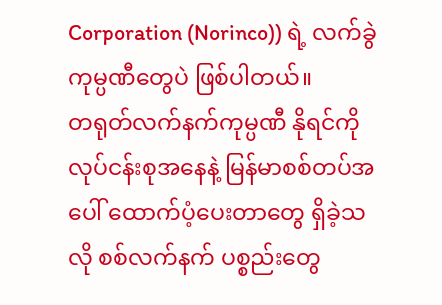Corporation (Norinco)) ရဲ့ လက်ခွဲ ကုမ္ပဏီတွေပဲ ဖြစ်ပါတယ်။
တရုတ်လက်နက်ကုမ္ပဏီ နိုရင်ကို လုပ်ငန်းစုအနေနဲ့ မြန်မာစစ်တပ်အပေါ် ထောက်ပံ့ပေးတာတွေ ရှိခဲ့သလို စစ်လက်နက် ပစ္စည်းတွေ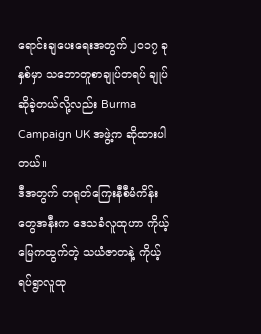ရောင်းချပေးရေးအတွက် ၂၀၁၇ ခုနှစ်မှာ သဘောတူစာချုပ်တရပ် ချုပ်ဆိုခဲ့တယ်လို့လည်း Burma Campaign UK အဖွဲ့က ဆိုထားပါတယ်။
ဒီအတွက် တရုတ်ကြေးနီစီမံကိန်းတွေအနီးက ဒေသခံလူထုဟာ ကိုယ့်မြေကထွက်တဲ့ သယံဇာတနဲ့ ကိုယ့်ရပ်ရွာလူထု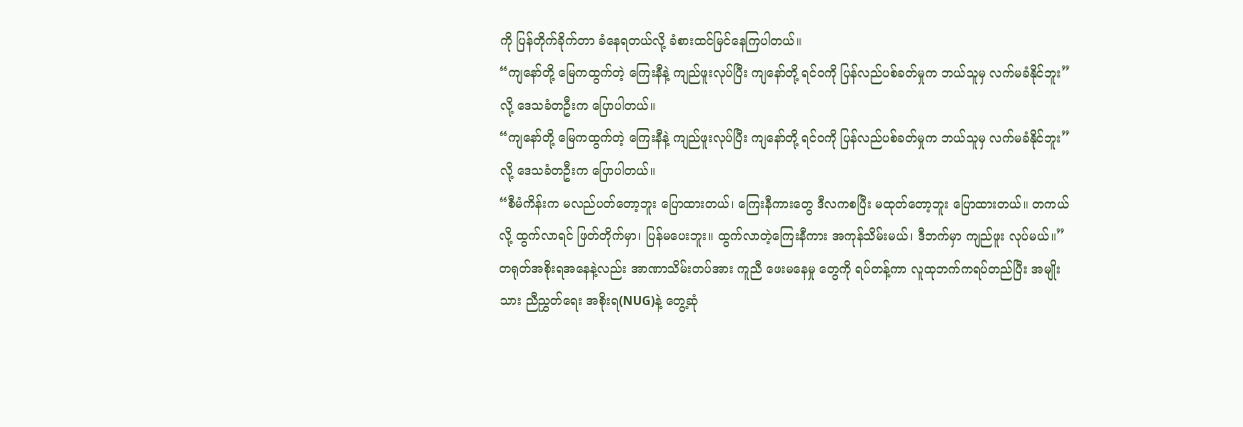ကို ပြန်တိုက်ခိုက်တာ ခံနေရတယ်လို့ ခံစားထင်မြင်နေကြပါတယ်။
“ကျနော်တို့ မြေကထွက်တဲ့ ကြေးနီနဲ့ ကျည်ဖူးလုပ်ပြီး ကျနော်တို့ ရင်ဝကို ပြန်လည်ပစ်ခတ်မှုက ဘယ်သူမှ လက်မခံနိုင်ဘူး”လို့ ဒေသခံတဦးက ပြောပါတယ်။
“ကျနော်တို့ မြေကထွက်တဲ့ ကြေးနီနဲ့ ကျည်ဖူးလုပ်ပြီး ကျနော်တို့ ရင်ဝကို ပြန်လည်ပစ်ခတ်မှုက ဘယ်သူမှ လက်မခံနိုင်ဘူး”လို့ ဒေသခံတဦးက ပြောပါတယ်။
“စီမံကိန်းက မလည်ပတ်တော့ဘူး ပြောထားတယ်၊ ကြေးနီကားတွေ ဒီလကစပြီး မထုတ်တော့ဘူး ပြောထားတယ်။ တကယ်လို့ ထွက်လာရင် ဖြတ်တိုက်မှာ၊ ပြန်မပေးဘူး။ ထွက်လာတဲ့ကြေးနီကား အကုန်သိမ်းမယ်၊ ဒီဘက်မှာ ကျည်ဖူး လုပ်မယ်။”
တရုတ်အစိုးရအနေနဲ့လည်း အာဏာသိမ်းတပ်အား ကူညီ ဖေးမနေမှု တွေကို ရပ်တန့်ကာ လူထုဘက်ကရပ်တည်ပြီး အမျိုးသား ညီညွှတ်ရေး အစိုးရ(NUG)နဲ့ တွေ့ဆုံ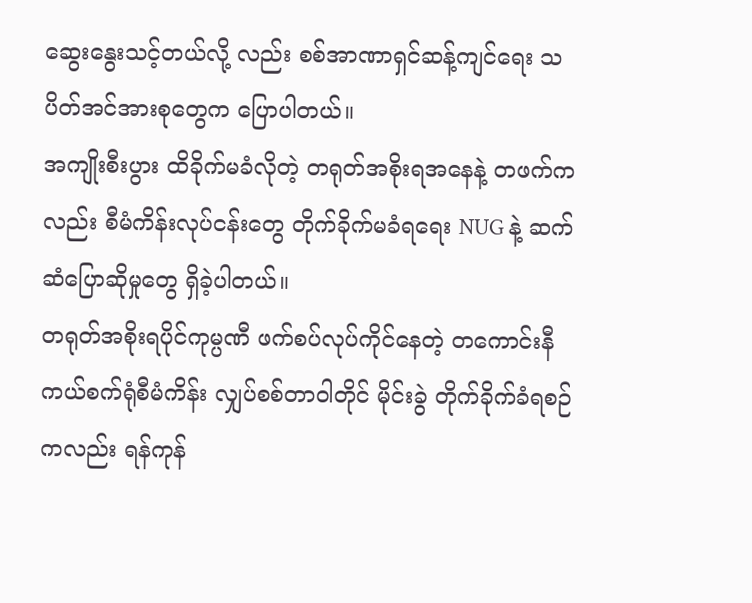ဆွေးနွေးသင့်တယ်လို့ လည်း စစ်အာဏာရှင်ဆန့်ကျင်ရေး သပိတ်အင်အားစုတွေက ပြောပါတယ်။
အကျိုးစီးပွား ထိခိုက်မခံလိုတဲ့ တရုတ်အစိုးရအနေနဲ့ တဖက်ကလည်း စီမံကိန်းလုပ်ငန်းတွေ တိုက်ခိုက်မခံရရေး NUG နဲ့ ဆက်ဆံပြောဆိုမှုတွေ ရှိခဲ့ပါတယ်။
တရုတ်အစိုးရပိုင်ကုမ္ပဏီ ဖက်စပ်လုပ်ကိုင်နေတဲ့ တကောင်းနီကယ်စက်ရုံစီမံကိန်း လျှပ်စစ်တာဝါတိုင် မိုင်းခွဲ တိုက်ခိုက်ခံရစဉ်ကလည်း ရန်ကုန်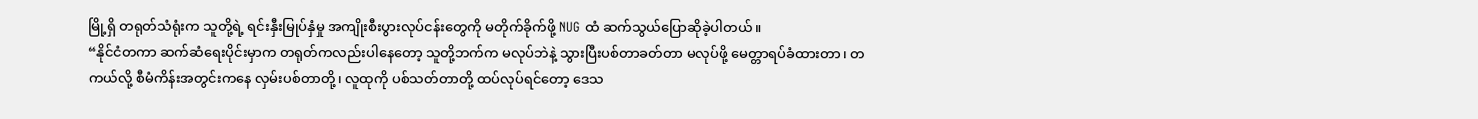မြို့ရှိ တရုတ်သံရုံးက သူတို့ရဲ့ ရင်းနှီးမြုပ်နှံမှု အကျိုးစီးပွားလုပ်ငန်းတွေကို မတိုက်ခိုက်ဖို့ NUG ထံ ဆက်သွယ်ပြောဆိုခဲ့ပါတယ်။
“နိုင်ငံတကာ ဆက်ဆံရေးပိုင်းမှာက တရုတ်ကလည်းပါနေတော့ သူတို့ဘက်က မလုပ်ဘဲနဲ့ သွားပြီးပစ်တာခတ်တာ မလုပ်ဖို့ မေတ္တာရပ်ခံထားတာ၊ တကယ်လို့ စီမံကိန်းအတွင်းကနေ လှမ်းပစ်တာတို့၊ လူထုကို ပစ်သတ်တာတို့ ထပ်လုပ်ရင်တော့ ဒေသ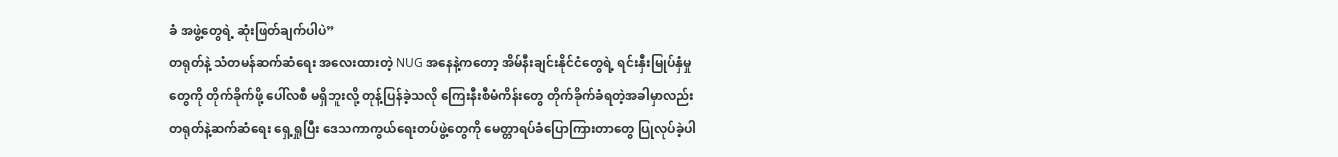ခံ အဖွဲ့တွေရဲ့ ဆုံးဖြတ်ချက်ပါပဲ”
တရုတ်နဲ့ သံတမန်ဆက်ဆံရေး အလေးထားတဲ့ NUG အနေနဲ့ကတော့ အိမ်နီးချင်းနိုင်ငံတွေရဲ့ ရင်းနှီးမြုပ်နှံမှုတွေကို တိုက်ခိုက်ဖို့ ပေါ်လစီ မရှိဘူးလို့ တုန့်ပြန်ခဲ့သလို ကြေးနီးစီမံကိန်းတွေ တိုက်ခိုက်ခံရတဲ့အခါမှာလည်း တရုတ်နဲ့ဆက်ဆံရေး ရှေ့ရှုပြီး ဒေသကာကွယ်ရေးတပ်ဖွဲ့တွေကို မေတ္တာရပ်ခံပြောကြားတာတွေ ပြုလုပ်ခဲ့ပါ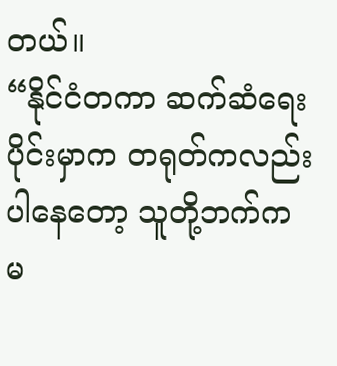တယ်။
“နိုင်ငံတကာ ဆက်ဆံရေးပိုင်းမှာက တရုတ်ကလည်းပါနေတော့ သူတို့ဘက်က မ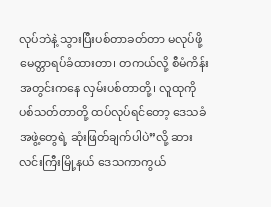လုပ်ဘဲနဲ့ သွားပြီးပစ်တာခတ်တာ မလုပ်ဖို့ မေတ္တာရပ်ခံထားတာ၊ တကယ်လို့ စီမံကိန်းအတွင်းကနေ လှမ်းပစ်တာတို့၊ လူထုကို ပစ်သတ်တာတို့ ထပ်လုပ်ရင်တော့ ဒေသခံ အဖွဲ့တွေရဲ့ ဆုံးဖြတ်ချက်ပါပဲ”လို့ ဆားလင်းကြီးမြို့နယ် ဒေသကာကွယ်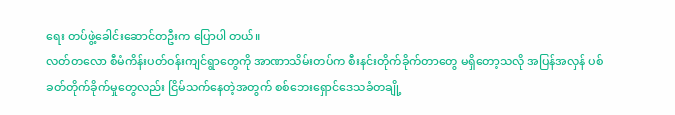ရေး တပ်ဖွဲ့ခေါင်းဆောင်တဦးက ပြောပါ တယ်။
လတ်တလော စီမံကိန်းပတ်ဝန်းကျင်ရွာတွေကို အာဏာသိမ်းတပ်က စီးနင်းတိုက်ခိုက်တာတွေ မရှိတော့သလို အပြန်အလှန် ပစ်ခတ်တိုက်ခိုက်မှုတွေလည်း ငြိမ်သက်နေတဲ့အတွက် စစ်ဘေးရှောင်ဒေသခံတချို့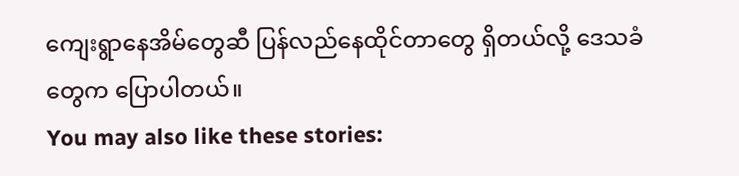ကျေးရွာနေအိမ်တွေဆီ ပြန်လည်နေထိုင်တာတွေ ရှိတယ်လို့ ဒေသခံတွေက ပြောပါတယ်။
You may also like these stories: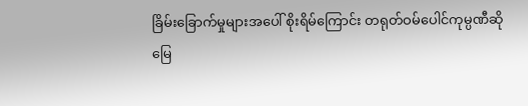ခြိမ်းခြောက်မှုများအပေါ် စိုးရိမ်ကြောင်း တရုတ်ဝမ်ပေါင်ကုမ္ပဏီဆို
မြေ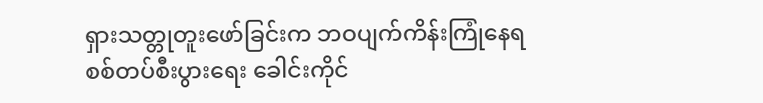ရှားသတ္တုတူးဖော်ခြင်းက ဘဝပျက်ကိန်းကြုံနေရ
စစ်တပ်စီးပွားရေး ခေါင်းကိုင်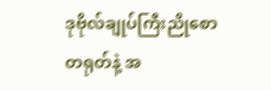ဒုဗိုလ်ချုပ်ကြီးညိုစော
တရုတ်နဲ့ အ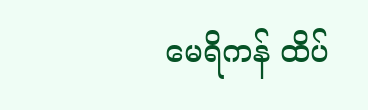မေရိကန် ထိပ်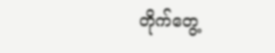တိုက်တွေ့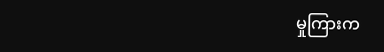မှုကြားက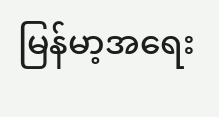မြန်မာ့အရေး